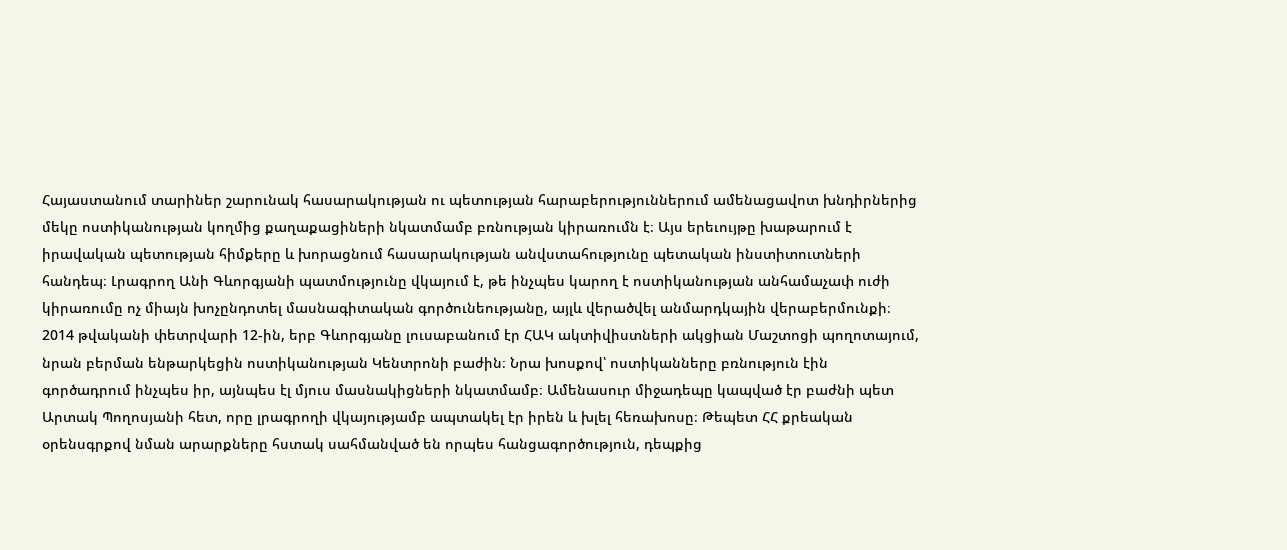Հայաստանում տարիներ շարունակ հասարակության ու պետության հարաբերություններում ամենացավոտ խնդիրներից մեկը ոստիկանության կողմից քաղաքացիների նկատմամբ բռնության կիրառումն է։ Այս երեւույթը խաթարում է իրավական պետության հիմքերը և խորացնում հասարակության անվստահությունը պետական ինստիտուտների հանդեպ։ Լրագրող Անի Գևորգյանի պատմությունը վկայում է, թե ինչպես կարող է ոստիկանության անհամաչափ ուժի կիրառումը ոչ միայն խոչընդոտել մասնագիտական գործունեությանը, այլև վերածվել անմարդկային վերաբերմունքի։
2014 թվականի փետրվարի 12-ին, երբ Գևորգյանը լուսաբանում էր ՀԱԿ ակտիվիստների ակցիան Մաշտոցի պողոտայում, նրան բերման ենթարկեցին ոստիկանության Կենտրոնի բաժին։ Նրա խոսքով՝ ոստիկանները բռնություն էին գործադրում ինչպես իր, այնպես էլ մյուս մասնակիցների նկատմամբ։ Ամենասուր միջադեպը կապված էր բաժնի պետ Արտակ Պողոսյանի հետ, որը լրագրողի վկայությամբ ապտակել էր իրեն և խլել հեռախոսը։ Թեպետ ՀՀ քրեական օրենսգրքով նման արարքները հստակ սահմանված են որպես հանցագործություն, դեպքից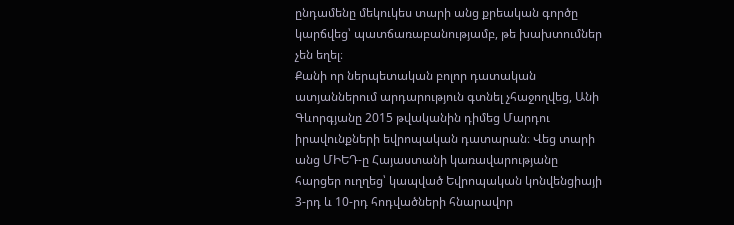ընդամենը մեկուկես տարի անց քրեական գործը կարճվեց՝ պատճառաբանությամբ, թե խախտումներ չեն եղել։
Քանի որ ներպետական բոլոր դատական ատյաններում արդարություն գտնել չհաջողվեց, Անի Գևորգյանը 2015 թվականին դիմեց Մարդու իրավունքների եվրոպական դատարան։ Վեց տարի անց ՄԻԵԴ-ը Հայաստանի կառավարությանը հարցեր ուղղեց՝ կապված Եվրոպական կոնվենցիայի 3-րդ և 10-րդ հոդվածների հնարավոր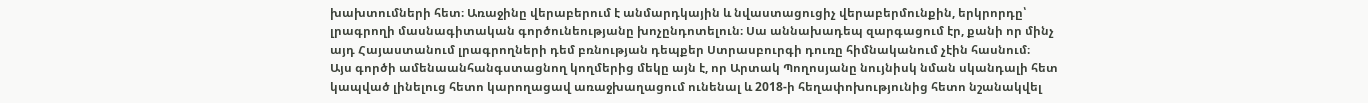խախտումների հետ։ Առաջինը վերաբերում է անմարդկային և նվաստացուցիչ վերաբերմունքին, երկրորդը՝ լրագրողի մասնագիտական գործունեությանը խոչընդոտելուն։ Սա աննախադեպ զարգացում էր, քանի որ մինչ այդ Հայաստանում լրագրողների դեմ բռնության դեպքեր Ստրասբուրգի դուռը հիմնականում չէին հասնում։
Այս գործի ամենաանհանգստացնող կողմերից մեկը այն է, որ Արտակ Պողոսյանը նույնիսկ նման սկանդալի հետ կապված լինելուց հետո կարողացավ առաջխաղացում ունենալ և 2018-ի հեղափոխությունից հետո նշանակվել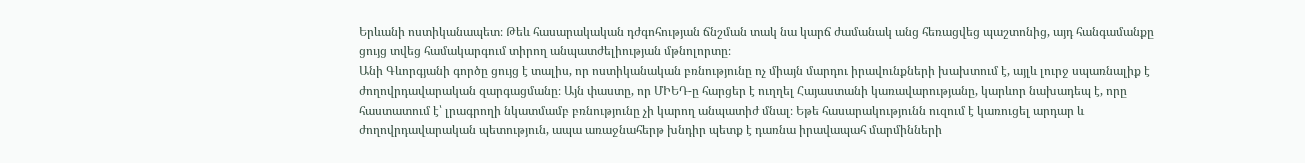Երևանի ոստիկանապետ։ Թեև հասարակական դժգոհության ճնշման տակ նա կարճ ժամանակ անց հեռացվեց պաշտոնից, այդ հանգամանքը ցույց տվեց համակարգում տիրող անպատժելիության մթնոլորտը։
Անի Գևորգյանի գործը ցույց է տալիս, որ ոստիկանական բռնությունը ոչ միայն մարդու իրավունքների խախտում է, այլև լուրջ սպառնալիք է ժողովրդավարական զարգացմանը։ Այն փաստը, որ ՄԻԵԴ-ը հարցեր է ուղղել Հայաստանի կառավարությանը, կարևոր նախադեպ է, որը հաստատում է՝ լրագրողի նկատմամբ բռնությունը չի կարող անպատիժ մնալ։ Եթե հասարակությունն ուզում է կառուցել արդար և ժողովրդավարական պետություն, ապա առաջնահերթ խնդիր պետք է դառնա իրավապահ մարմինների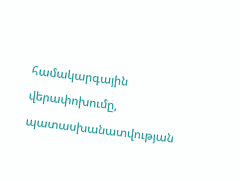համակարգային վերափոխումը, պատասխանատվության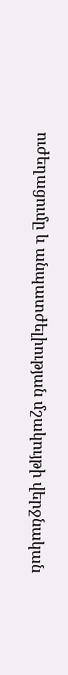ուժեղացումը և անպատժելիության մշակույթի վերջնական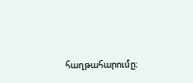հաղթահարումը։